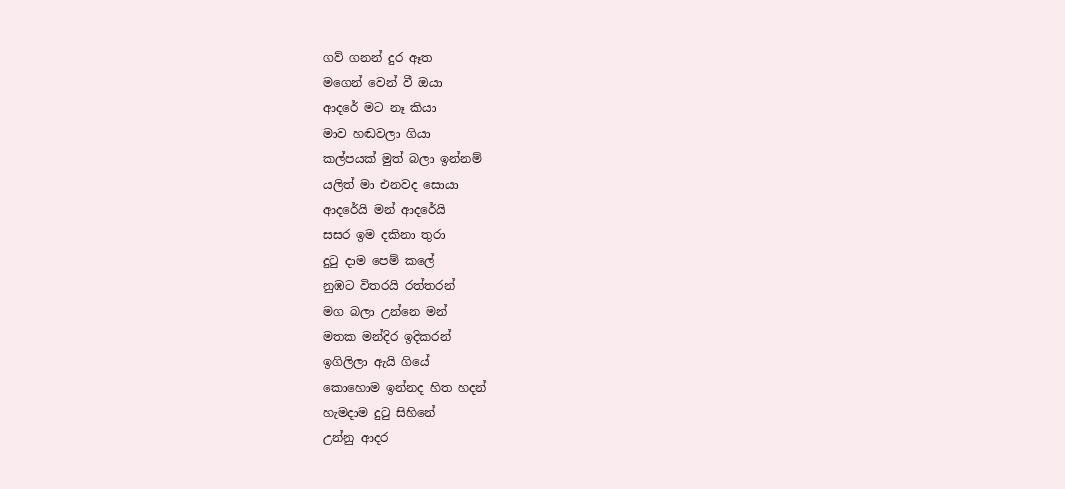ගව් ගනන් දුර ඈත
මගෙන් වෙන් වී ඔයා
ආදරේ මට නෑ කියා
මාව හඬවලා ගියා
කල්පයක් මුත් බලා ඉන්නම්
යලිත් මා එනවද සොයා
ආදරේයි මන් ආදරේයි
සසර ඉම දකිනා තුරා
දුටු දාම පෙම් කලේ
නුඹට විතරයි රත්තරන්
මග බලා උන්නෙ මන්
මතක මන්දිර ඉදිකරන්
ඉගිලිලා ඇයි ගියේ
කොහොම ඉන්නද හිත හදන්
හැමදාම දුටු සිහිනේ
උන්නු ආදර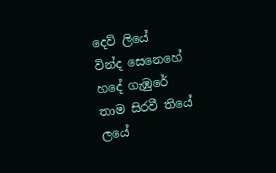දෙව් ලියේ
වින්ද සෙනෙහේ හදේ ගැඹුරේ
තාම සිරවී තියේ ලයේ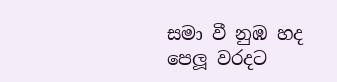සමා වී නුඹ හද පෙලූ වරදට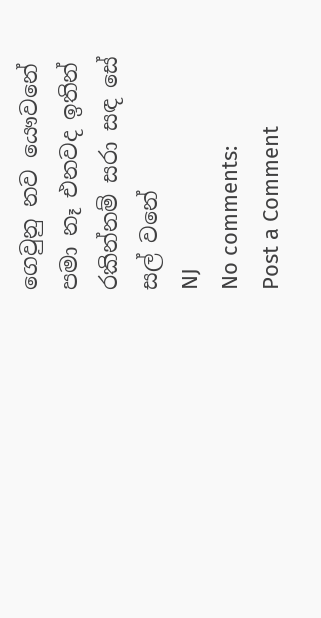ගෙවුනු නව යෞවනේ
පමා නෑ එනවද ඉතින්
රකින්නම් සරා සඳ සේ සල් වනේ
NJ
No comments:
Post a Comment